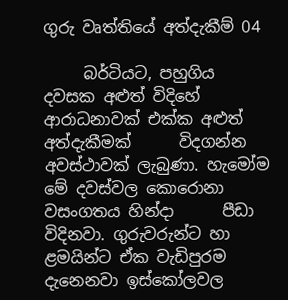ගුරු වෘත්තියේ අත්දැකීම් 04

     බර්ටියට, පහුගිය දවසක අළුත් විදිහේ ආරාධනාවක් එක්ක අළුත් අත්දැකීමක්      විදගන්න අවස්ථාවක් ලැබුණා. හැමෝම මේ දවස්වල කොරොනා වසංගතය හින්දා      පීඩා විදිනවා. ගුරුවරුන්ට හා ළමයින්ට ඒක වැඩිපුරම දැනෙනවා ඉස්කෝලවල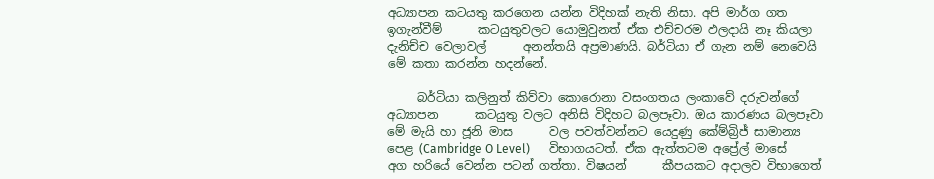අධ්‍යාපන කටයතු කරගෙන යන්න විදිහක් නැති නිසා. අපි මාර්ග ගත ඉගැන්වීම්      කටයුතුවලට යොමුවුනත් ඒක එච්චරම ඵලදායි නෑ කියලා දැනිච්ච වෙලාවල්      අනන්තයි අප්‍රමාණයි. බර්ටියා ඒ ගැන නම් නෙවෙයි මේ කතා කරන්න හදන්නේ.

     බර්ටියා කලිනුත් කිව්වා කොරොනා වසංගතය ලංකාවේ දරුවන්ගේ අධ්‍යාපන      කටයුතු වලට අනිසි විදිහට බලපෑවා. ඔය කාරණය බලපෑවා මේ මැයි හා ජූනි මාස      වල පවත්වන්නට යෙදුණු කේම්බ්‍රිජ් සාමාන්‍ය පෙළ (Cambridge O Level)      විභාගයටත්. ඒක ඇත්තටම අප්‍රේල් මාසේ අග හරියේ වෙන්න පටන් ගත්තා. විෂයන්      කීපයකට අදාලව විභාගෙත්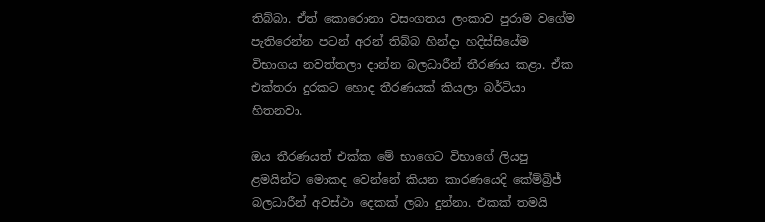තිබ්බා. ඒත් කොරොනා වසංගතය ලංකාව පුරාම වගේම පැතිරෙන්න පටන් අරන් තිබ්බ හින්දා හදිස්සියේම විභාගය නවත්තලා දාන්න බලධාරීන් තීරණය කළා. ඒක එක්තරා දුරකට හොද තීරණයක් කියලා බර්ටියා හිතනවා.

ඔය තීරණයත් එක්ක මේ භාගෙට විභාගේ ලියපු ළමයින්ට මොකද වෙන්නේ කියන කාරණයෙදි කේම්බ්‍රිජ් බලධාරීන් අවස්ථා දෙකක් ලබා දුන්නා. එකක් තමයි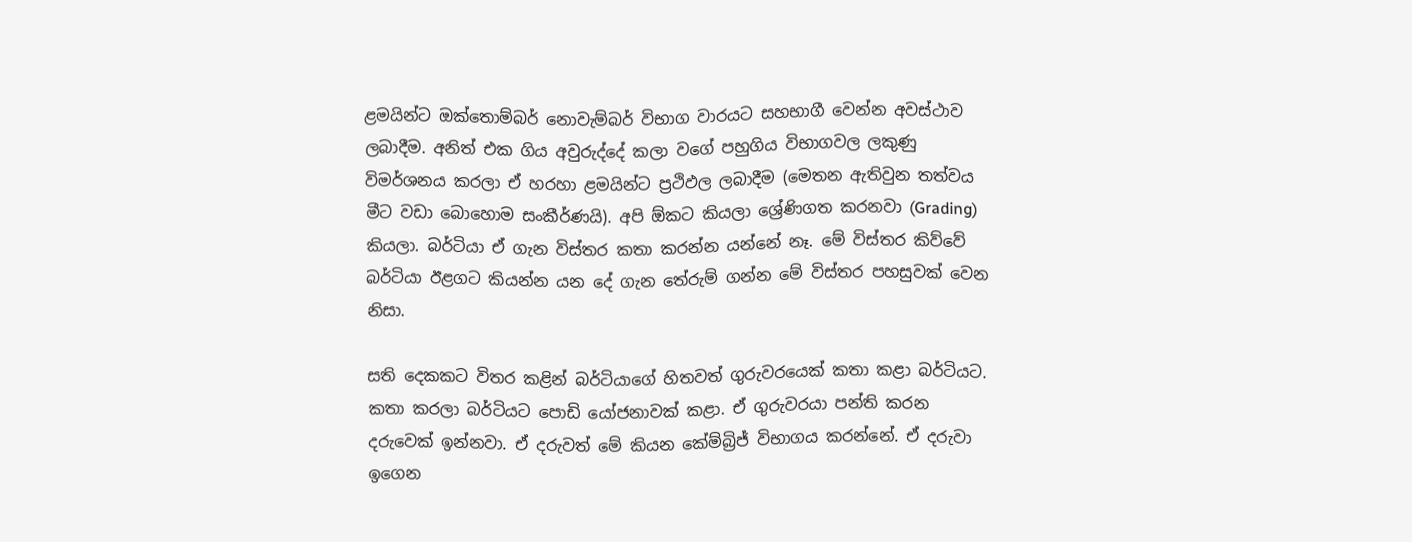ළමයින්ට ඔක්තොම්බර් නොවැම්බර් විභාග වාරයට සහභාගී වෙන්න අවස්ථාව ලබාදීම. අනිත් එක ගිය අවුරුද්දේ කලා වගේ පහුගිය විභාගවල ලකුණු විමර්ශනය කරලා ඒ හරහා ළමයින්ට ප්‍රථිඵල ලබාදීම (මෙතන ඇතිවුන තත්වය මීට වඩා බොහොම සංකීර්ණයි). අපි ඕකට කියලා ශ්‍රේණිගත කරනවා (Grading) කියලා. බර්ටියා ඒ ගැන විස්තර කතා කරන්න යන්නේ නෑ. මේ විස්තර කිව්වේ බර්ටියා ඊළගට කියන්න යන දේ ගැන තේරුම් ගන්න මේ විස්තර පහසුවක් වෙන නිසා.

සති දෙකකට විතර කළින් බර්ටියාගේ හිතවත් ගුරුවරයෙක් කතා කළා බර්ටියට. කතා කරලා බර්ටියට පොඩි යෝජනාවක් කළා. ඒ ගුරුවරයා පන්ති කරන දරුවෙක් ඉන්නවා. ඒ දරුවත් මේ කියන කේම්බ්‍රිජ් විභාගය කරන්නේ. ඒ දරුවා ඉගෙන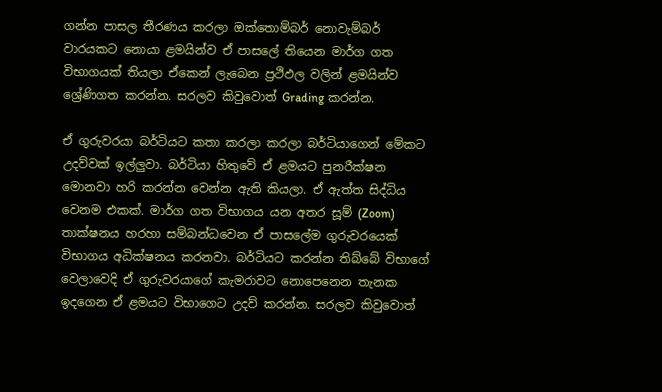ගන්න පාසල තීරණය කරලා ඔක්තොම්බර් නොවැම්බර් වාරයකට නොයා ළමයින්ව ඒ පාසලේ තියෙන මාර්ග ගත විභාගයක් තියලා ඒකෙන් ලැබෙන ප්‍රථිඵල වලින් ළමයින්ව ශ්‍රේණිගත කරන්න. සරලව කිවුවොත් Grading කරන්න.

ඒ ගුරුවරයා බර්ටියට කතා කරලා කරලා බර්ටියාගෙන් මේකට උදව්වක් ඉල්ලුවා. බර්ටියා හිතුවේ ඒ ළමයට පුනරීක්ෂන මොනවා හරි කරන්න වෙන්න ඇති කියලා. ඒ ඇත්ත සිද්ධිය වෙනම එකක්. මාර්ග ගත විභාගය යන අතර සූම් (Zoom) තාක්ෂනය හරහා සම්බන්ධවෙන ඒ පාසලේම ගුරුවරයෙක් විභාගය අධික්ෂනය කරනවා. බර්ටියට කරන්න තිබ්බේ විභාගේ වෙලාවෙදි ඒ ගුරුවරයාගේ කැමරාවට නොපෙනෙන තැනක ඉදගෙන ඒ ළමයට විභාගෙට උදව් කරන්න. සරලව කිවුවොත්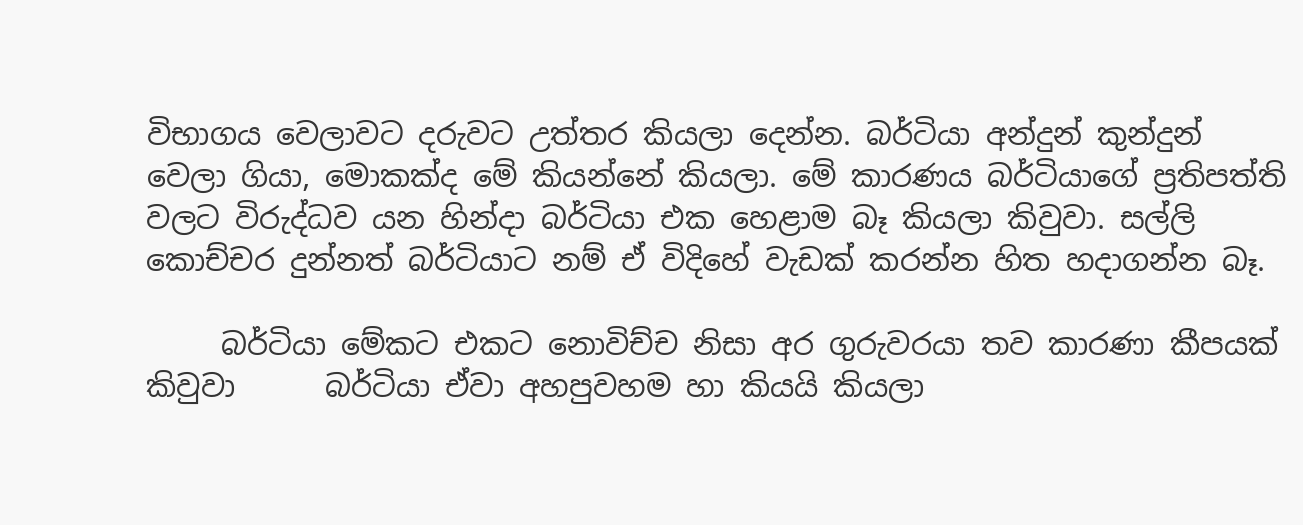විභාගය වෙලාවට දරුවට උත්තර කියලා දෙන්න. බර්ටියා අන්දුන් කුන්දුන් වෙලා ගියා, මොකක්ද මේ කියන්නේ කියලා. මේ කාරණය බර්ටියාගේ ප්‍රතිපත්ති වලට විරුද්ධව යන හින්දා බර්ටියා එක හෙළාම බෑ කියලා කිවුවා. සල්ලි කොච්චර දුන්නත් බර්ටියාට නම් ඒ විදිහේ වැඩක් කරන්න හිත හදාගන්න බෑ.

     බර්ටියා මේකට එකට නොවිච්ච නිසා අර ගුරුවරයා තව කාරණා කීපයක් කිවුවා      බර්ටියා ඒවා අහපුවහම හා කියයි කියලා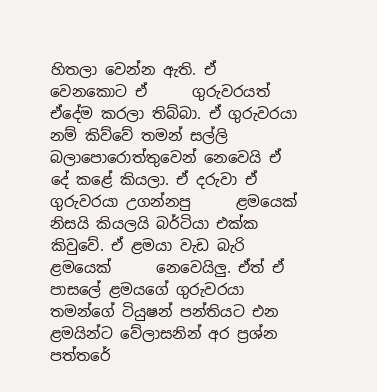හිතලා වෙන්න ඇති. ඒ වෙනකොට ඒ      ගුරුවරයත් ඒදේම කරලා තිබ්බා. ඒ ගුරුවරයා නම් කිව්වේ තමන් සල්ලි      බලාපොරොත්තුවෙන් නෙවෙයි ඒ දේ කළේ කියලා. ඒ දරුවා ඒ ගුරුවරයා උගන්නපු      ළමයෙක් නිසයි කියලයි බර්ටියා එක්ක කිවුවේ. ඒ ළමයා වැඩ බැරි ළමයෙක්      නෙවෙයිලු. ඒත් ඒ පාසලේ ළමයගේ ගුරුවරයා තමන්ගේ ටියුෂන් පන්තියට එන      ළමයින්ට වේලාසනින් අර ප්‍රශ්න පත්තරේ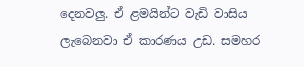දෙනවලු. ඒ ළමයින්ට වැඩි වාසිය      ලැබෙනවා ඒ කාරණය උඩ. සමහර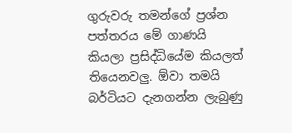ගුරුවරු තමන්ගේ ප්‍රශ්න පත්තරය මේ ගාණයි      කියලා ප්‍රසිද්ධියේම කියලත් තියෙනවලු. ඕවා තමයි බර්ටියට දැනගන්න ලැබුණු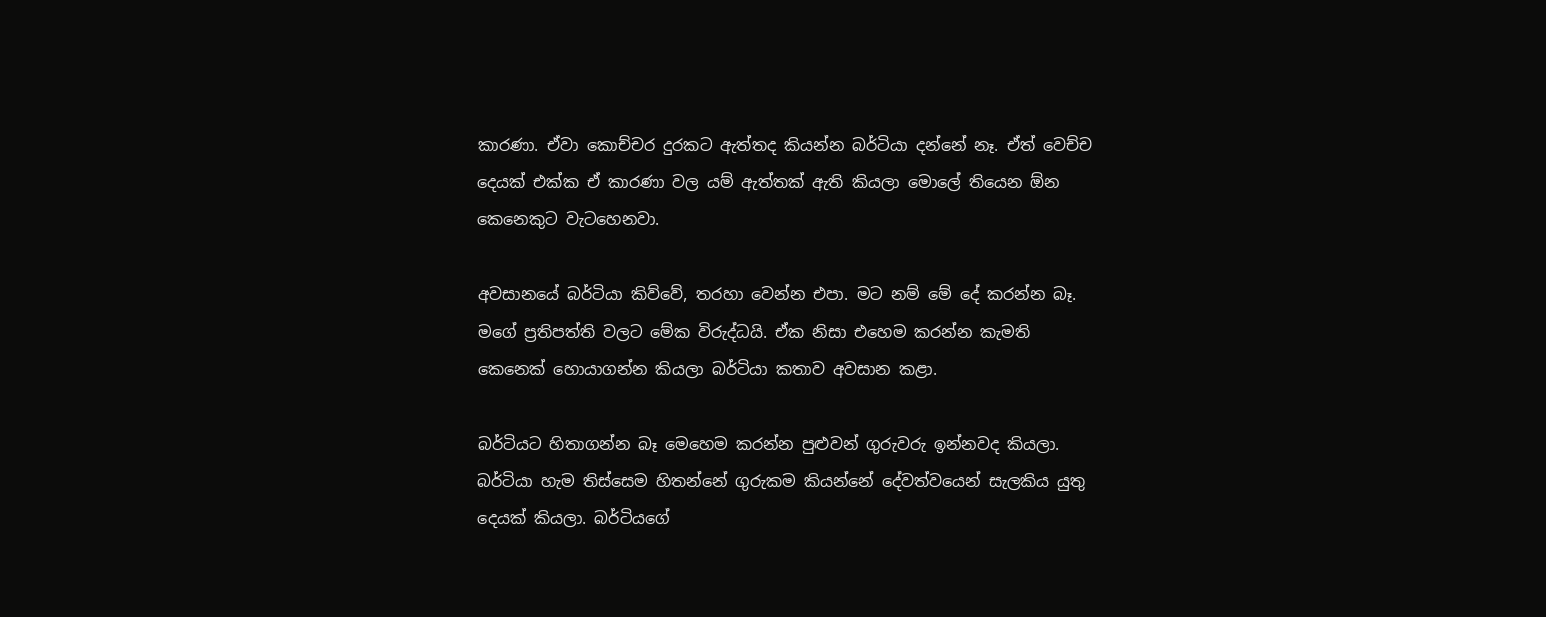කාරණා. ඒවා කොච්චර දුරකට ඇත්තද කියන්න බර්ටියා දන්නේ නෑ. ඒත් වෙච්ච දෙයක් එක්ක ඒ කාරණා වල යම් ඇත්තක් ඇති කියලා මොලේ තියෙන ඕන කෙනෙකුට වැටහෙනවා.

අවසානයේ බර්ටියා කිව්වේ, තරහා වෙන්න එපා. මට නම් මේ දේ කරන්න බෑ. මගේ ප්‍රතිපත්ති වලට මේක විරුද්ධයි. ඒක නිසා එහෙම කරන්න කැමති කෙනෙක් හොයාගන්න කියලා බර්ටියා කතාව අවසාන කළා.

බර්ටියට හිතාගන්න බෑ මෙහෙම කරන්න පුළුවන් ගුරුවරු ඉන්නවද කියලා. බර්ටියා හැම තිස්සෙම හිතන්නේ ගුරුකම කියන්නේ දේවත්වයෙන් සැලකිය යුතු දෙයක් කියලා. බර්ටියගේ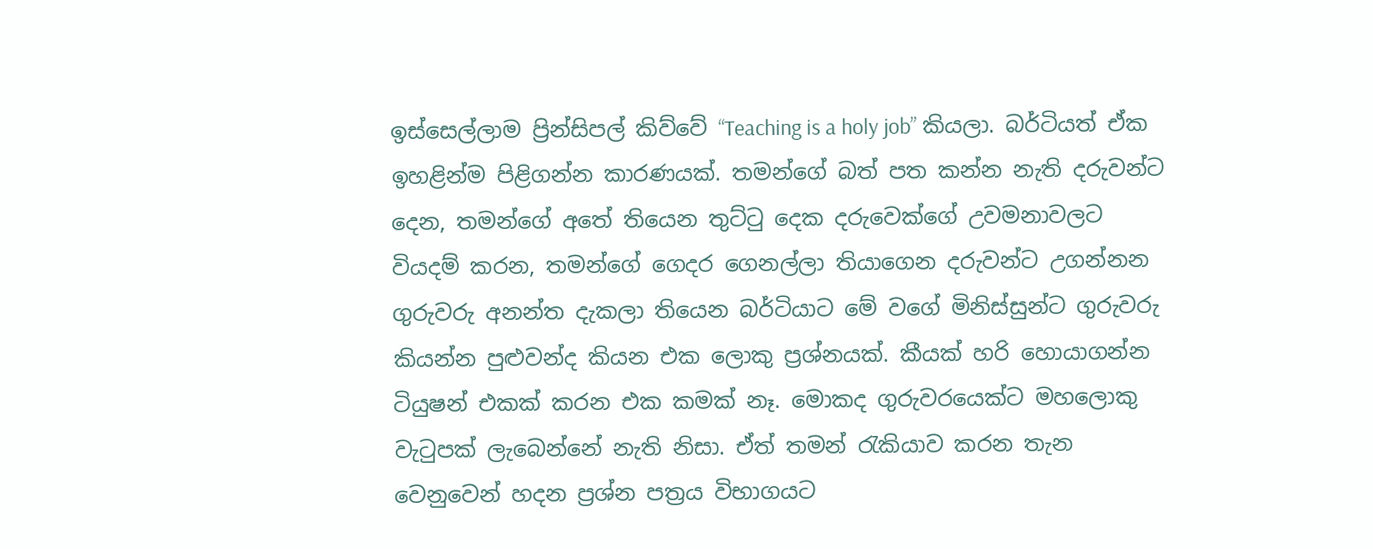ඉස්සෙල්ලාම ප්‍රින්සිපල් කිව්වේ “Teaching is a holy job” කියලා. බර්ටියත් ඒක ඉහළින්ම පිළිගන්න කාරණයක්. තමන්ගේ බත් පත කන්න නැති දරුවන්ට දෙන, තමන්ගේ අතේ තියෙන තුට්ටු දෙක දරුවෙක්ගේ උවමනාවලට වියදම් කරන, තමන්ගේ ගෙදර ගෙනල්ලා තියාගෙන දරුවන්ට උගන්නන ගුරුවරු අනන්ත දැකලා තියෙන බර්ටියාට මේ වගේ මිනිස්සුන්ට ගුරුවරු කියන්න පුළුවන්ද කියන එක ලොකු ප්‍රශ්නයක්. කීයක් හරි හොයාගන්න ටියුෂන් එකක් කරන එක කමක් නෑ. මොකද ගුරුවරයෙක්ට මහලොකු වැටුපක් ලැබෙන්නේ නැති නිසා. ඒත් තමන් රැකියාව කරන තැන වෙනුවෙන් හදන ප්‍රශ්න පත්‍රය විභාගයට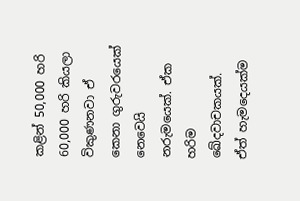කළින් 50,000 හරි 60,000 හරි කියලා විකුණනවා ඒ කෙනා ගුරුවරයෙක් නෙවෙයි නරුමයෙක්. ඒක හරිම ඛේදවාචකයක්. ඒත් හැමදෙයක්ම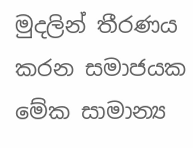මුදලින් තීරණය කරන සමාජයක මේක සාමාන්‍ය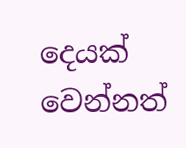දෙයක් වෙන්නත්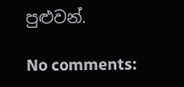පුළුවන්.

No comments: